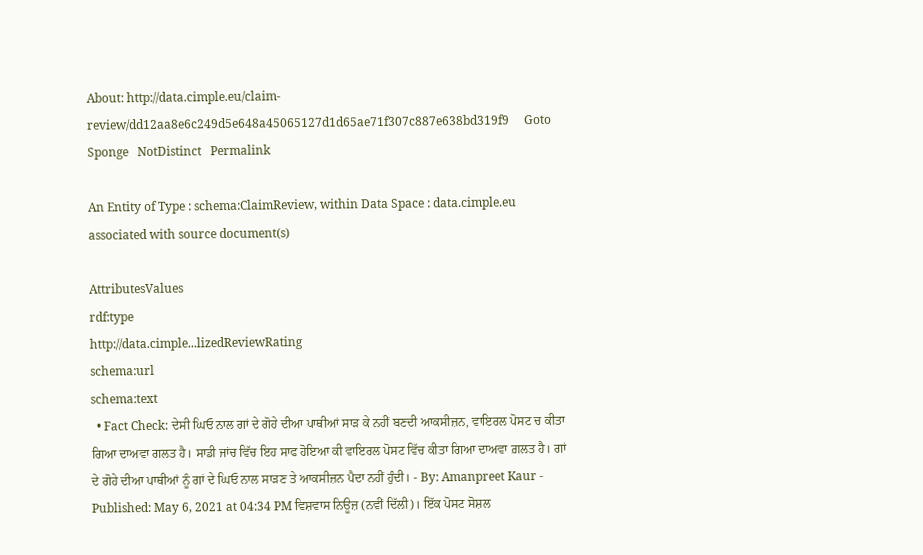About: http://data.cimple.eu/claim-review/dd12aa8e6c249d5e648a45065127d1d65ae71f307c887e638bd319f9     Goto   Sponge   NotDistinct   Permalink

An Entity of Type : schema:ClaimReview, within Data Space : data.cimple.eu associated with source document(s)

AttributesValues
rdf:type
http://data.cimple...lizedReviewRating
schema:url
schema:text
  • Fact Check: ਦੇਸੀ ਘਿਓ ਨਾਲ ਗਾਂ ਦੇ ਗੋਹੇ ਦੀਆ ਪਾਥੀਆਂ ਸਾੜ ਕੇ ਨਹੀਂ ਬਣਦੀ ਆਕਸੀਜ਼ਨ, ਵਾਇਰਲ ਪੋਸਟ ਚ ਕੀਤਾ ਗਿਆ ਦਾਅਵਾ ਗਲਤ ਹੈ। ਸਾਡੀ ਜਾਂਚ ਵਿੱਚ ਇਹ ਸਾਫ ਹੋਇਆ ਕੀ ਵਾਇਰਲ ਪੋਸਟ ਵਿੱਚ ਕੀਤਾ ਗਿਆ ਦਾਅਵਾ ਗ਼ਲਤ ਹੈ। ਗਾਂ ਦੇ ਗੋਹੇ ਦੀਆ ਪਾਥੀਆਂ ਨੂੰ ਗਾਂ ਦੇ ਘਿਓ ਨਾਲ ਸਾੜਣ ਤੇ ਆਕਸੀਜ਼ਨ ਪੈਦਾ ਨਹੀਂ ਹੁੰਦੀ। - By: Amanpreet Kaur - Published: May 6, 2021 at 04:34 PM ਵਿਸ਼ਵਾਸ ਨਿਊਜ਼ (ਨਵੀਂ ਦਿੱਲੀ)। ਇੱਕ ਪੋਸਟ ਸੋਸ਼ਲ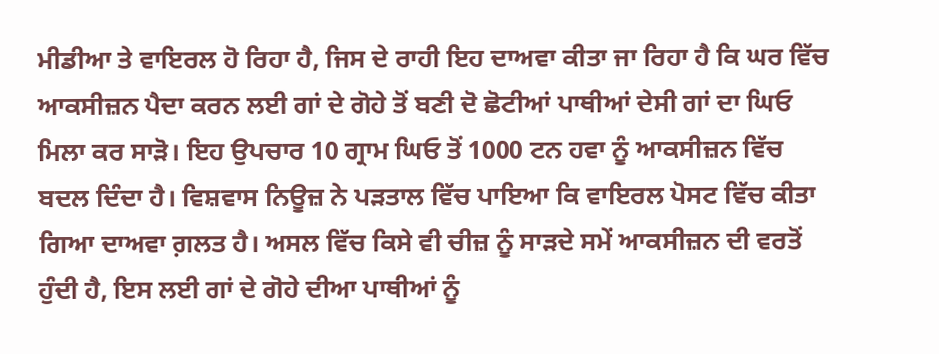ਮੀਡੀਆ ਤੇ ਵਾਇਰਲ ਹੋ ਰਿਹਾ ਹੈ, ਜਿਸ ਦੇ ਰਾਹੀ ਇਹ ਦਾਅਵਾ ਕੀਤਾ ਜਾ ਰਿਹਾ ਹੈ ਕਿ ਘਰ ਵਿੱਚ ਆਕਸੀਜ਼ਨ ਪੈਦਾ ਕਰਨ ਲਈ ਗਾਂ ਦੇ ਗੋਹੇ ਤੋਂ ਬਣੀ ਦੋ ਛੋਟੀਆਂ ਪਾਥੀਆਂ ਦੇਸੀ ਗਾਂ ਦਾ ਘਿਓ ਮਿਲਾ ਕਰ ਸਾੜੋ। ਇਹ ਉਪਚਾਰ 10 ਗ੍ਰਾਮ ਘਿਓ ਤੋਂ 1000 ਟਨ ਹਵਾ ਨੂੰ ਆਕਸੀਜ਼ਨ ਵਿੱਚ ਬਦਲ ਦਿੰਦਾ ਹੈ। ਵਿਸ਼ਵਾਸ ਨਿਊਜ਼ ਨੇ ਪੜਤਾਲ ਵਿੱਚ ਪਾਇਆ ਕਿ ਵਾਇਰਲ ਪੋਸਟ ਵਿੱਚ ਕੀਤਾ ਗਿਆ ਦਾਅਵਾ ਗ਼ਲਤ ਹੈ। ਅਸਲ ਵਿੱਚ ਕਿਸੇ ਵੀ ਚੀਜ਼ ਨੂੰ ਸਾੜਦੇ ਸਮੇਂ ਆਕਸੀਜ਼ਨ ਦੀ ਵਰਤੋਂ ਹੁੰਦੀ ਹੈ, ਇਸ ਲਈ ਗਾਂ ਦੇ ਗੋਹੇ ਦੀਆ ਪਾਥੀਆਂ ਨੂੰ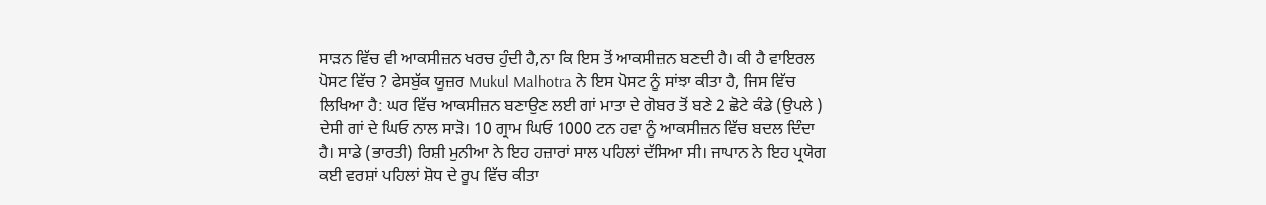ਸਾੜਨ ਵਿੱਚ ਵੀ ਆਕਸੀਜ਼ਨ ਖਰਚ ਹੁੰਦੀ ਹੈ,ਨਾ ਕਿ ਇਸ ਤੋਂ ਆਕਸੀਜ਼ਨ ਬਣਦੀ ਹੈ। ਕੀ ਹੈ ਵਾਇਰਲ ਪੋਸਟ ਵਿੱਚ ? ਫੇਸਬੁੱਕ ਯੂਜ਼ਰ Mukul Malhotra ਨੇ ਇਸ ਪੋਸਟ ਨੂੰ ਸਾਂਝਾ ਕੀਤਾ ਹੈ, ਜਿਸ ਵਿੱਚ ਲਿਖਿਆ ਹੈ: ਘਰ ਵਿੱਚ ਆਕਸੀਜ਼ਨ ਬਣਾਉਣ ਲਈ ਗਾਂ ਮਾਤਾ ਦੇ ਗੋਬਰ ਤੋਂ ਬਣੇ 2 ਛੋਟੇ ਕੰਡੇ (ਉਪਲੇ ) ਦੇਸੀ ਗਾਂ ਦੇ ਘਿਓ ਨਾਲ ਸਾੜੋ। 10 ਗ੍ਰਾਮ ਘਿਓ 1000 ਟਨ ਹਵਾ ਨੂੰ ਆਕਸੀਜ਼ਨ ਵਿੱਚ ਬਦਲ ਦਿੰਦਾ ਹੈ। ਸਾਡੇ (ਭਾਰਤੀ) ਰਿਸ਼ੀ ਮੁਨੀਆ ਨੇ ਇਹ ਹਜ਼ਾਰਾਂ ਸਾਲ ਪਹਿਲਾਂ ਦੱਸਿਆ ਸੀ। ਜਾਪਾਨ ਨੇ ਇਹ ਪ੍ਰਯੋਗ ਕਈ ਵਰਸ਼ਾਂ ਪਹਿਲਾਂ ਸ਼ੋਧ ਦੇ ਰੂਪ ਵਿੱਚ ਕੀਤਾ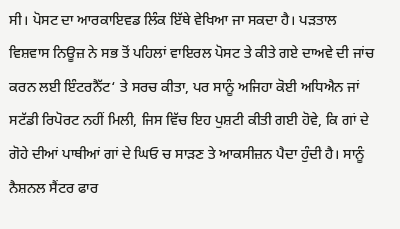ਸੀ। ਪੋਸਟ ਦਾ ਆਰਕਾਇਵਡ ਲਿੰਕ ਇੱਥੇ ਵੇਖਿਆ ਜਾ ਸਕਦਾ ਹੈ। ਪੜਤਾਲ ਵਿਸ਼ਵਾਸ ਨਿਊਜ਼ ਨੇ ਸਭ ਤੋਂ ਪਹਿਲਾਂ ਵਾਇਰਲ ਪੋਸਟ ਤੇ ਕੀਤੇ ਗਏ ਦਾਅਵੇ ਦੀ ਜਾਂਚ ਕਰਨ ਲਈ ਇੰਟਰਨੈੱਟ‘ ਤੇ ਸਰਚ ਕੀਤਾ, ਪਰ ਸਾਨੂੰ ਅਜਿਹਾ ਕੋਈ ਅਧਿਐਨ ਜਾਂ ਸਟੱਡੀ ਰਿਪੋਰਟ ਨਹੀਂ ਮਿਲੀ, ਜਿਸ ਵਿੱਚ ਇਹ ਪੁਸ਼ਟੀ ਕੀਤੀ ਗਈ ਹੋਵੇ, ਕਿ ਗਾਂ ਦੇ ਗੋਹੇ ਦੀਆਂ ਪਾਥੀਆਂ ਗਾਂ ਦੇ ਘਿਓ ਚ ਸਾੜਣ ਤੇ ਆਕਸੀਜ਼ਨ ਪੈਦਾ ਹੁੰਦੀ ਹੈ। ਸਾਨੂੰ ਨੈਸ਼ਨਲ ਸੈਂਟਰ ਫਾਰ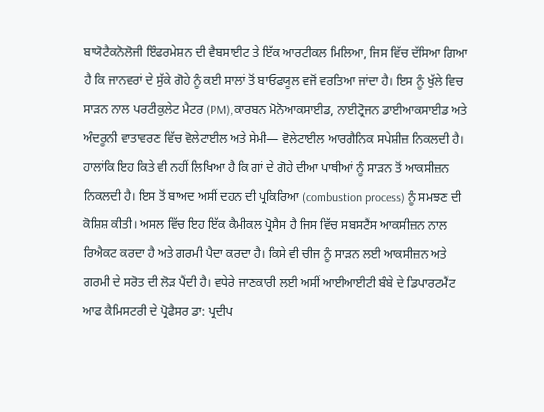ਬਾਯੋਟੈਕਨੋਲੋਜੀ ਇੰਫਰਮੇਸ਼ਨ ਦੀ ਵੈਬਸਾਈਟ ਤੇ ਇੱਕ ਆਰਟੀਕਲ ਮਿਲਿਆ, ਜਿਸ ਵਿੱਚ ਦੱਸਿਆ ਗਿਆ ਹੈ ਕਿ ਜਾਨਵਰਾਂ ਦੇ ਸੁੱਕੇ ਗੋਹੇ ਨੂੰ ਕਈ ਸਾਲਾਂ ਤੋਂ ਬਾਓਫਯੂਲ ਵਜੋਂ ਵਰਤਿਆ ਜਾਂਦਾ ਹੈ। ਇਸ ਨੂੰ ਖੁੱਲੇ ਵਿਚ ਸਾੜਨ ਨਾਲ ਪਰਟੀਕੁਲੇਟ ਮੈਟਰ (PM),ਕਾਰਬਨ ਮੋਨੋਆਕਸਾਈਡ, ਨਾਈਟ੍ਰੋਜਨ ਡਾਈਆਕਸਾਈਡ ਅਤੇ ਅੰਦਰੂਨੀ ਵਾਤਾਵਰਣ ਵਿੱਚ ਵੋਲੇਟਾਈਲ ਅਤੇ ਸੇਮੀ— ਵੋਲੇਟਾਈਲ ਆਰਗੈਨਿਕ ਸਪੇਸ਼ੀਜ਼ ਨਿਕਲਦੀ ਹੈ। ਹਾਲਾਂਕਿ ਇਹ ਕਿਤੇ ਵੀ ਨਹੀਂ ਲਿਖਿਆ ਹੈ ਕਿ ਗਾਂ ਦੇ ਗੋਹੇ ਦੀਆ ਪਾਥੀਆਂ ਨੂੰ ਸਾੜਨ ਤੋਂ ਆਕਸੀਜ਼ਨ ਨਿਕਲਦੀ ਹੈ। ਇਸ ਤੋਂ ਬਾਅਦ ਅਸੀਂ ਦਹਨ ਦੀ ਪ੍ਰਕਿਰਿਆ (combustion process) ਨੂੰ ਸਮਝਣ ਦੀ ਕੋਸ਼ਿਸ਼ ਕੀਤੀ। ਅਸਲ ਵਿੱਚ ਇਹ ਇੱਕ ਕੈਮੀਕਲ ਪ੍ਰੋਸੈਸ ਹੈ ਜਿਸ ਵਿੱਚ ਸਬਸਟੈਂਸ ਆਕਸੀਜ਼ਨ ਨਾਲ ਰਿਐਕਟ ਕਰਦਾ ਹੈ ਅਤੇ ਗਰਮੀ ਪੈਦਾ ਕਰਦਾ ਹੈ। ਕਿਸੇ ਵੀ ਚੀਜ ਨੂੰ ਸਾੜਨ ਲਈ ਆਕਸੀਜ਼ਨ ਅਤੇ ਗਰਮੀ ਦੇ ਸਰੋਤ ਦੀ ਲੋੜ ਪੈਂਦੀ ਹੈ। ਵਧੇਰੇ ਜਾਣਕਾਰੀ ਲਈ ਅਸੀਂ ਆਈਆਈਟੀ ਬੰਬੇ ਦੇ ਡਿਪਾਰਟਮੈਂਟ ਆਫ ਕੈਮਿਸਟਰੀ ਦੇ ਪ੍ਰੋਫੈਸਰ ਡਾ: ਪ੍ਰਦੀਪ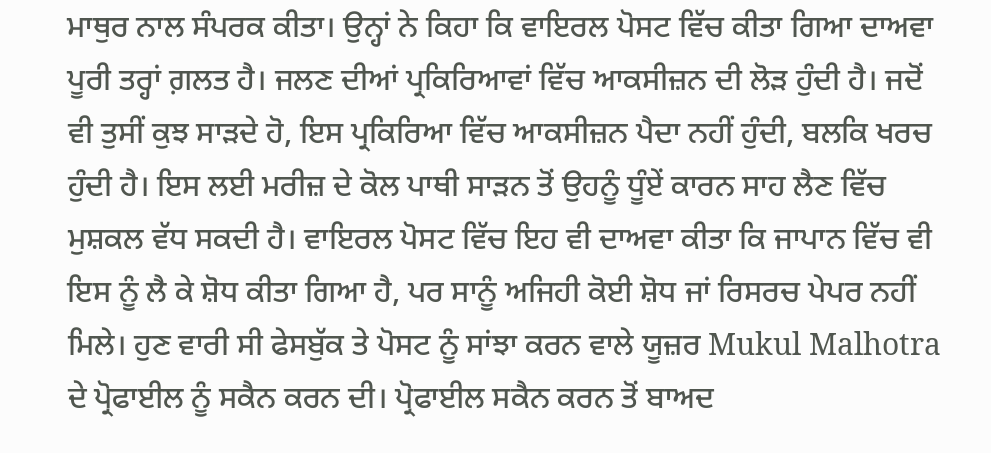ਮਾਥੁਰ ਨਾਲ ਸੰਪਰਕ ਕੀਤਾ। ਉਨ੍ਹਾਂ ਨੇ ਕਿਹਾ ਕਿ ਵਾਇਰਲ ਪੋਸਟ ਵਿੱਚ ਕੀਤਾ ਗਿਆ ਦਾਅਵਾ ਪੂਰੀ ਤਰ੍ਹਾਂ ਗ਼ਲਤ ਹੈ। ਜਲਣ ਦੀਆਂ ਪ੍ਰਕਿਰਿਆਵਾਂ ਵਿੱਚ ਆਕਸੀਜ਼ਨ ਦੀ ਲੋੜ ਹੁੰਦੀ ਹੈ। ਜਦੋਂ ਵੀ ਤੁਸੀਂ ਕੁਝ ਸਾੜਦੇ ਹੋ, ਇਸ ਪ੍ਰਕਿਰਿਆ ਵਿੱਚ ਆਕਸੀਜ਼ਨ ਪੈਦਾ ਨਹੀਂ ਹੁੰਦੀ, ਬਲਕਿ ਖਰਚ ਹੁੰਦੀ ਹੈ। ਇਸ ਲਈ ਮਰੀਜ਼ ਦੇ ਕੋਲ ਪਾਥੀ ਸਾੜਨ ਤੋਂ ਉਹਨੂੰ ਧੂੰਏਂ ਕਾਰਨ ਸਾਹ ਲੈਣ ਵਿੱਚ ਮੁਸ਼ਕਲ ਵੱਧ ਸਕਦੀ ਹੈ। ਵਾਇਰਲ ਪੋਸਟ ਵਿੱਚ ਇਹ ਵੀ ਦਾਅਵਾ ਕੀਤਾ ਕਿ ਜਾਪਾਨ ਵਿੱਚ ਵੀ ਇਸ ਨੂੰ ਲੈ ਕੇ ਸ਼ੋਧ ਕੀਤਾ ਗਿਆ ਹੈ, ਪਰ ਸਾਨੂੰ ਅਜਿਹੀ ਕੋਈ ਸ਼ੋਧ ਜਾਂ ਰਿਸਰਚ ਪੇਪਰ ਨਹੀਂ ਮਿਲੇ। ਹੁਣ ਵਾਰੀ ਸੀ ਫੇਸਬੁੱਕ ਤੇ ਪੋਸਟ ਨੂੰ ਸਾਂਝਾ ਕਰਨ ਵਾਲੇ ਯੂਜ਼ਰ Mukul Malhotra ਦੇ ਪ੍ਰੋਫਾਈਲ ਨੂੰ ਸਕੈਨ ਕਰਨ ਦੀ। ਪ੍ਰੋਫਾਈਲ ਸਕੈਨ ਕਰਨ ਤੋਂ ਬਾਅਦ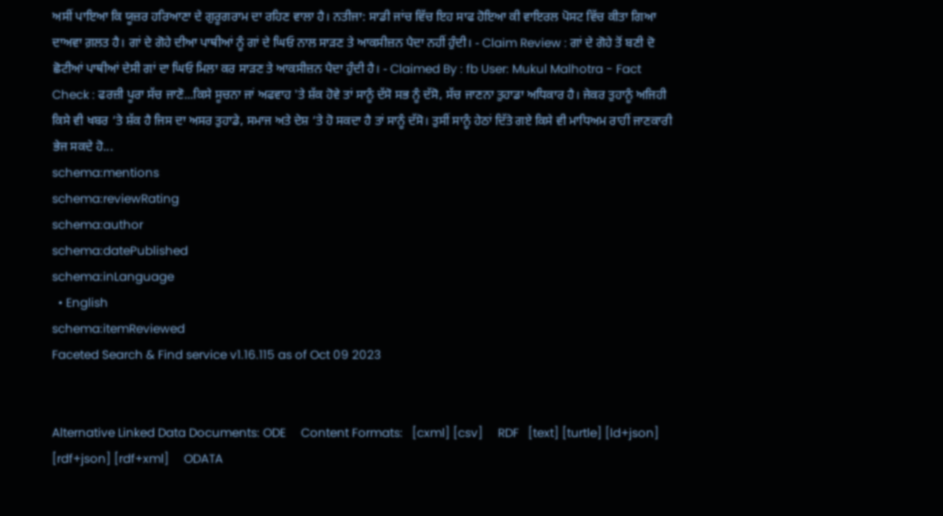ਅਸੀਂ ਪਾਇਆ ਕਿ ਯੂਜ਼ਰ ਹਰਿਆਣਾ ਦੇ ਗੁਰੂਗਰਾਮ ਦਾ ਰਹਿਣ ਵਾਲਾ ਹੈ। ਨਤੀਜਾ: ਸਾਡੀ ਜਾਂਚ ਵਿੱਚ ਇਹ ਸਾਫ ਹੋਇਆ ਕੀ ਵਾਇਰਲ ਪੋਸਟ ਵਿੱਚ ਕੀਤਾ ਗਿਆ ਦਾਅਵਾ ਗ਼ਲਤ ਹੈ। ਗਾਂ ਦੇ ਗੋਹੇ ਦੀਆ ਪਾਥੀਆਂ ਨੂੰ ਗਾਂ ਦੇ ਘਿਓ ਨਾਲ ਸਾੜਣ ਤੇ ਆਕਸੀਜ਼ਨ ਪੈਦਾ ਨਹੀਂ ਹੁੰਦੀ। - Claim Review : ਗਾਂ ਦੇ ਗੋਹੇ ਤੋਂ ਬਣੀ ਦੋ ਛੋਟੀਆਂ ਪਾਥੀਆਂ ਦੇਸੀ ਗਾਂ ਦਾ ਘਿਓ ਮਿਲਾ ਕਰ ਸਾੜਣ ਤੇ ਆਕਸੀਜ਼ਨ ਪੈਦਾ ਹੁੰਦੀ ਹੈ। - Claimed By : fb User: Mukul Malhotra - Fact Check : ਫਰਜ਼ੀ ਪੂਰਾ ਸੱਚ ਜਾਣੋ...ਕਿਸੇ ਸੂਚਨਾ ਜਾਂ ਅਫਵਾਹ 'ਤੇ ਸ਼ੱਕ ਹੋਵੇ ਤਾਂ ਸਾਨੂੰ ਦੱਸੋ ਸਭ ਨੂੰ ਦੱਸੋ, ਸੱਚ ਜਾਣਨਾ ਤੁਹਾਡਾ ਅਧਿਕਾਰ ਹੈ। ਜੇਕਰ ਤੁਹਾਨੂੰ ਅਜਿਹੀ ਕਿਸੇ ਵੀ ਖਬਰ ‘ਤੇ ਸ਼ੱਕ ਹੈ ਜਿਸ ਦਾ ਅਸਰ ਤੁਹਾਡੇ, ਸਮਾਜ ਅਤੇ ਦੇਸ਼ ‘ਤੇ ਹੋ ਸਕਦਾ ਹੈ ਤਾਂ ਸਾਨੂੰ ਦੱਸੋ। ਤੁਸੀਂ ਸਾਨੂੰ ਹੇਠਾਂ ਦਿੱਤੇ ਗਏ ਕਿਸੇ ਵੀ ਮਾਧਿਅਮ ਰਾਹੀਂ ਜਾਣਕਾਰੀ ਭੇਜ ਸਕਦੇ ਹੋ...
schema:mentions
schema:reviewRating
schema:author
schema:datePublished
schema:inLanguage
  • English
schema:itemReviewed
Faceted Search & Find service v1.16.115 as of Oct 09 2023


Alternative Linked Data Documents: ODE     Content Formats:   [cxml] [csv]     RDF   [text] [turtle] [ld+json] [rdf+json] [rdf+xml]     ODATA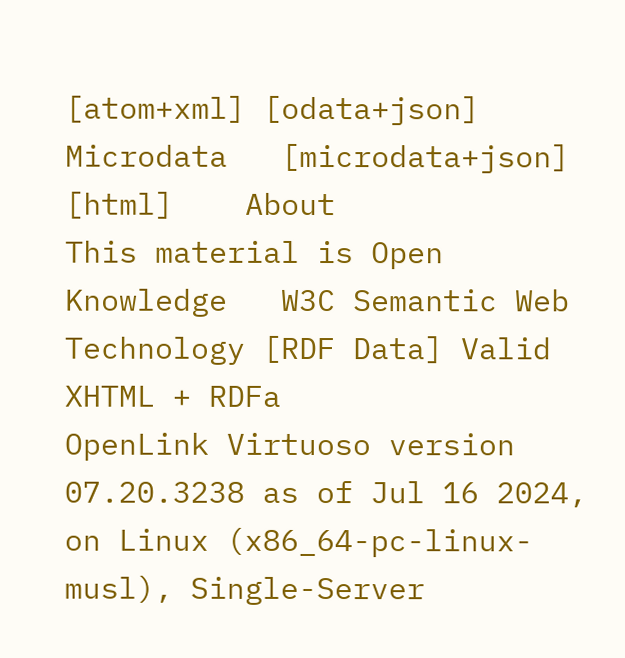[atom+xml] [odata+json]     Microdata   [microdata+json] [html]    About
This material is Open Knowledge   W3C Semantic Web Technology [RDF Data] Valid XHTML + RDFa
OpenLink Virtuoso version 07.20.3238 as of Jul 16 2024, on Linux (x86_64-pc-linux-musl), Single-Server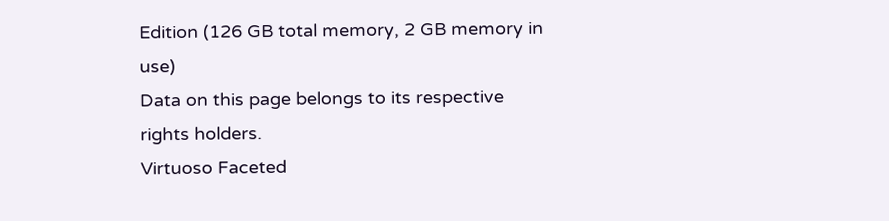Edition (126 GB total memory, 2 GB memory in use)
Data on this page belongs to its respective rights holders.
Virtuoso Faceted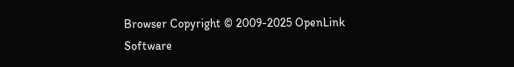Browser Copyright © 2009-2025 OpenLink Software